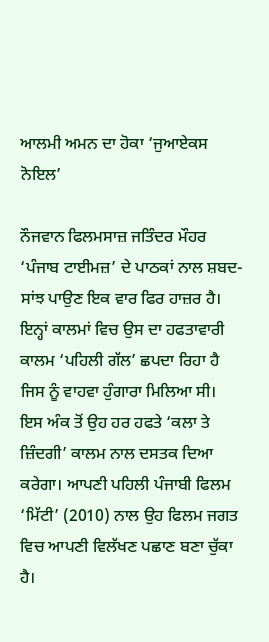ਆਲਮੀ ਅਮਨ ਦਾ ਹੋਕਾ ‘ਜੁਆਏਕਸ ਨੋਇਲ’

ਨੌਜਵਾਨ ਫਿਲਮਸਾਜ਼ ਜਤਿੰਦਰ ਮੌਹਰ ‘ਪੰਜਾਬ ਟਾਈਮਜ਼’ ਦੇ ਪਾਠਕਾਂ ਨਾਲ ਸ਼ਬਦ-ਸਾਂਝ ਪਾਉਣ ਇਕ ਵਾਰ ਫਿਰ ਹਾਜ਼ਰ ਹੈ। ਇਨ੍ਹਾਂ ਕਾਲਮਾਂ ਵਿਚ ਉਸ ਦਾ ਹਫਤਾਵਾਰੀ ਕਾਲਮ ‘ਪਹਿਲੀ ਗੱਲ’ ਛਪਦਾ ਰਿਹਾ ਹੈ ਜਿਸ ਨੂੰ ਵਾਹਵਾ ਹੁੰਗਾਰਾ ਮਿਲਿਆ ਸੀ। ਇਸ ਅੰਕ ਤੋਂ ਉਹ ਹਰ ਹਫਤੇ ‘ਕਲਾ ਤੇ ਜ਼ਿੰਦਗੀ’ ਕਾਲਮ ਨਾਲ ਦਸਤਕ ਦਿਆ ਕਰੇਗਾ। ਆਪਣੀ ਪਹਿਲੀ ਪੰਜਾਬੀ ਫਿਲਮ ‘ਮਿੱਟੀ’ (2010) ਨਾਲ ਉਹ ਫਿਲਮ ਜਗਤ ਵਿਚ ਆਪਣੀ ਵਿਲੱਖਣ ਪਛਾਣ ਬਣਾ ਚੁੱਕਾ ਹੈ।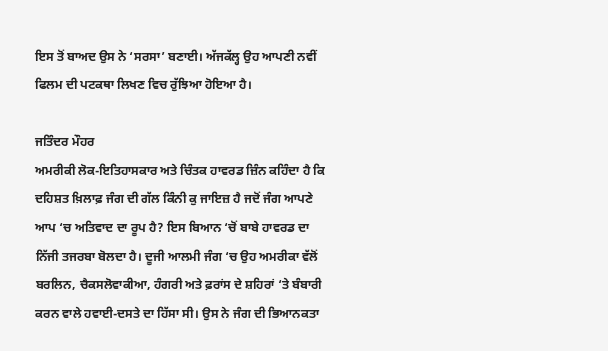ਇਸ ਤੋਂ ਬਾਅਦ ਉਸ ਨੇ ‘ਸਰਸਾ’ ਬਣਾਈ। ਅੱਜਕੱਲ੍ਹ ਉਹ ਆਪਣੀ ਨਵੀਂ ਫਿਲਮ ਦੀ ਪਟਕਥਾ ਲਿਖਣ ਵਿਚ ਰੁੱਝਿਆ ਹੋਇਆ ਹੈ।

ਜਤਿੰਦਰ ਮੌਹਰ
ਅਮਰੀਕੀ ਲੋਕ-ਇਤਿਹਾਸਕਾਰ ਅਤੇ ਚਿੰਤਕ ਹਾਵਰਡ ਜ਼ਿੰਨ ਕਹਿੰਦਾ ਹੈ ਕਿ ਦਹਿਸ਼ਤ ਖ਼ਿਲਾਫ਼ ਜੰਗ ਦੀ ਗੱਲ ਕਿੰਨੀ ਕੁ ਜਾਇਜ਼ ਹੈ ਜਦੋਂ ਜੰਗ ਆਪਣੇ ਆਪ ‘ਚ ਅਤਿਵਾਦ ਦਾ ਰੂਪ ਹੈ? ਇਸ ਬਿਆਨ ‘ਚੋਂ ਬਾਬੇ ਹਾਵਰਡ ਦਾ ਨਿੱਜੀ ਤਜਰਬਾ ਬੋਲਦਾ ਹੈ। ਦੂਜੀ ਆਲਮੀ ਜੰਗ ‘ਚ ਉਹ ਅਮਰੀਕਾ ਵੱਲੋਂ ਬਰਲਿਨ, ਚੈਕਸਲੋਵਾਕੀਆ, ਹੰਗਰੀ ਅਤੇ ਫ਼ਰਾਂਸ ਦੇ ਸ਼ਹਿਰਾਂ ‘ਤੇ ਬੰਬਾਰੀ ਕਰਨ ਵਾਲੇ ਹਵਾਈ-ਦਸਤੇ ਦਾ ਹਿੱਸਾ ਸੀ। ਉਸ ਨੇ ਜੰਗ ਦੀ ਭਿਆਨਕਤਾ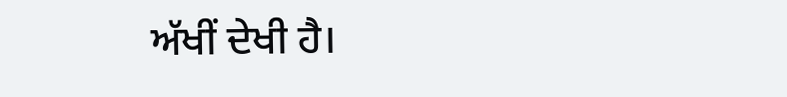ਅੱਖੀਂ ਦੇਖੀ ਹੈ।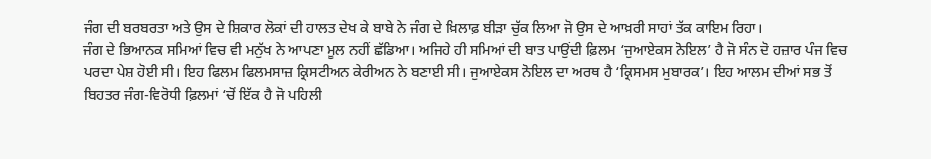ਜੰਗ ਦੀ ਬਰਬਰਤਾ ਅਤੇ ਉਸ ਦੇ ਸ਼ਿਕਾਰ ਲੋਕਾਂ ਦੀ ਹਾਲਤ ਦੇਖ ਕੇ ਬਾਬੇ ਨੇ ਜੰਗ ਦੇ ਖ਼ਿਲਾਫ਼ ਬੀੜਾ ਚੁੱਕ ਲਿਆ ਜੋ ਉਸ ਦੇ ਆਖ਼ਰੀ ਸਾਹਾਂ ਤੱਕ ਕਾਇਮ ਰਿਹਾ।
ਜੰਗ ਦੇ ਭਿਆਨਕ ਸਮਿਆਂ ਵਿਚ ਵੀ ਮਨੁੱਖ ਨੇ ਆਪਣਾ ਮੂਲ ਨਹੀਂ ਛੱਡਿਆ। ਅਜਿਹੇ ਹੀ ਸਮਿਆਂ ਦੀ ਬਾਤ ਪਾਉਂਦੀ ਫ਼ਿਲਮ ‘ਜੁਆਏਕਸ ਨੋਇਲ’ ਹੈ ਜੋ ਸੰਨ ਦੋ ਹਜ਼ਾਰ ਪੰਜ ਵਿਚ ਪਰਦਾ ਪੇਸ਼ ਹੋਈ ਸੀ। ਇਹ ਫਿਲਮ ਫਿਲਮਸਾਜ਼ ਕ੍ਰਿਸਟੀਅਨ ਕੇਰੀਅਨ ਨੇ ਬਣਾਈ ਸੀ। ਜੁਆਏਕਸ ਨੋਇਲ ਦਾ ਅਰਥ ਹੈ ‘ਕ੍ਰਿਸਮਸ ਮੁਬਾਰਕ’। ਇਹ ਆਲਮ ਦੀਆਂ ਸਭ ਤੋਂ ਬਿਹਤਰ ਜੰਗ-ਵਿਰੋਧੀ ਫ਼ਿਲਮਾਂ ‘ਚੋਂ ਇੱਕ ਹੈ ਜੋ ਪਹਿਲੀ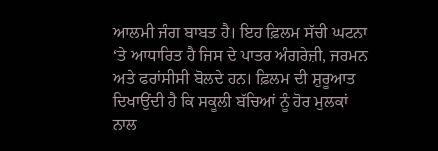ਆਲਮੀ ਜੰਗ ਬਾਬਤ ਹੈ। ਇਹ ਫ਼ਿਲਮ ਸੱਚੀ ਘਟਨਾ ‘ਤੇ ਆਧਾਰਿਤ ਹੈ ਜਿਸ ਦੇ ਪਾਤਰ ਅੰਗਰੇਜ਼ੀ, ਜਰਮਨ ਅਤੇ ਫਰਾਂਸੀਸੀ ਬੋਲਦੇ ਹਨ। ਫ਼ਿਲਮ ਦੀ ਸ਼ੁਰੂਆਤ ਦਿਖਾਉਂਦੀ ਹੈ ਕਿ ਸਕੂਲੀ ਬੱਚਿਆਂ ਨੂੰ ਹੋਰ ਮੁਲਕਾਂ ਨਾਲ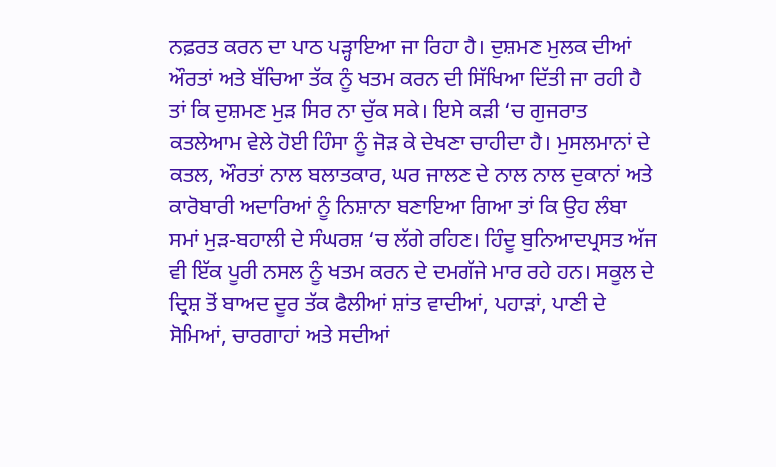ਨਫ਼ਰਤ ਕਰਨ ਦਾ ਪਾਠ ਪੜ੍ਹਾਇਆ ਜਾ ਰਿਹਾ ਹੈ। ਦੁਸ਼ਮਣ ਮੁਲਕ ਦੀਆਂ ਔਰਤਾਂ ਅਤੇ ਬੱਚਿਆ ਤੱਕ ਨੂੰ ਖਤਮ ਕਰਨ ਦੀ ਸਿੱਖਿਆ ਦਿੱਤੀ ਜਾ ਰਹੀ ਹੈ ਤਾਂ ਕਿ ਦੁਸ਼ਮਣ ਮੁੜ ਸਿਰ ਨਾ ਚੁੱਕ ਸਕੇ। ਇਸੇ ਕੜੀ ‘ਚ ਗੁਜਰਾਤ ਕਤਲੇਆਮ ਵੇਲੇ ਹੋਈ ਹਿੰਸਾ ਨੂੰ ਜੋੜ ਕੇ ਦੇਖਣਾ ਚਾਹੀਦਾ ਹੈ। ਮੁਸਲਮਾਨਾਂ ਦੇ ਕਤਲ, ਔਰਤਾਂ ਨਾਲ ਬਲਾਤਕਾਰ, ਘਰ ਜਾਲਣ ਦੇ ਨਾਲ ਨਾਲ ਦੁਕਾਨਾਂ ਅਤੇ ਕਾਰੋਬਾਰੀ ਅਦਾਰਿਆਂ ਨੂੰ ਨਿਸ਼ਾਨਾ ਬਣਾਇਆ ਗਿਆ ਤਾਂ ਕਿ ਉਹ ਲੰਬਾ ਸਮਾਂ ਮੁੜ-ਬਹਾਲੀ ਦੇ ਸੰਘਰਸ਼ ‘ਚ ਲੱਗੇ ਰਹਿਣ। ਹਿੰਦੂ ਬੁਨਿਆਦਪ੍ਰਸਤ ਅੱਜ ਵੀ ਇੱਕ ਪੂਰੀ ਨਸਲ ਨੂੰ ਖਤਮ ਕਰਨ ਦੇ ਦਮਗੱਜੇ ਮਾਰ ਰਹੇ ਹਨ। ਸਕੂਲ ਦੇ ਦ੍ਰਿਸ਼ ਤੋਂ ਬਾਅਦ ਦੂਰ ਤੱਕ ਫੈਲੀਆਂ ਸ਼ਾਂਤ ਵਾਦੀਆਂ, ਪਹਾੜਾਂ, ਪਾਣੀ ਦੇ ਸੋਮਿਆਂ, ਚਾਰਗਾਹਾਂ ਅਤੇ ਸਦੀਆਂ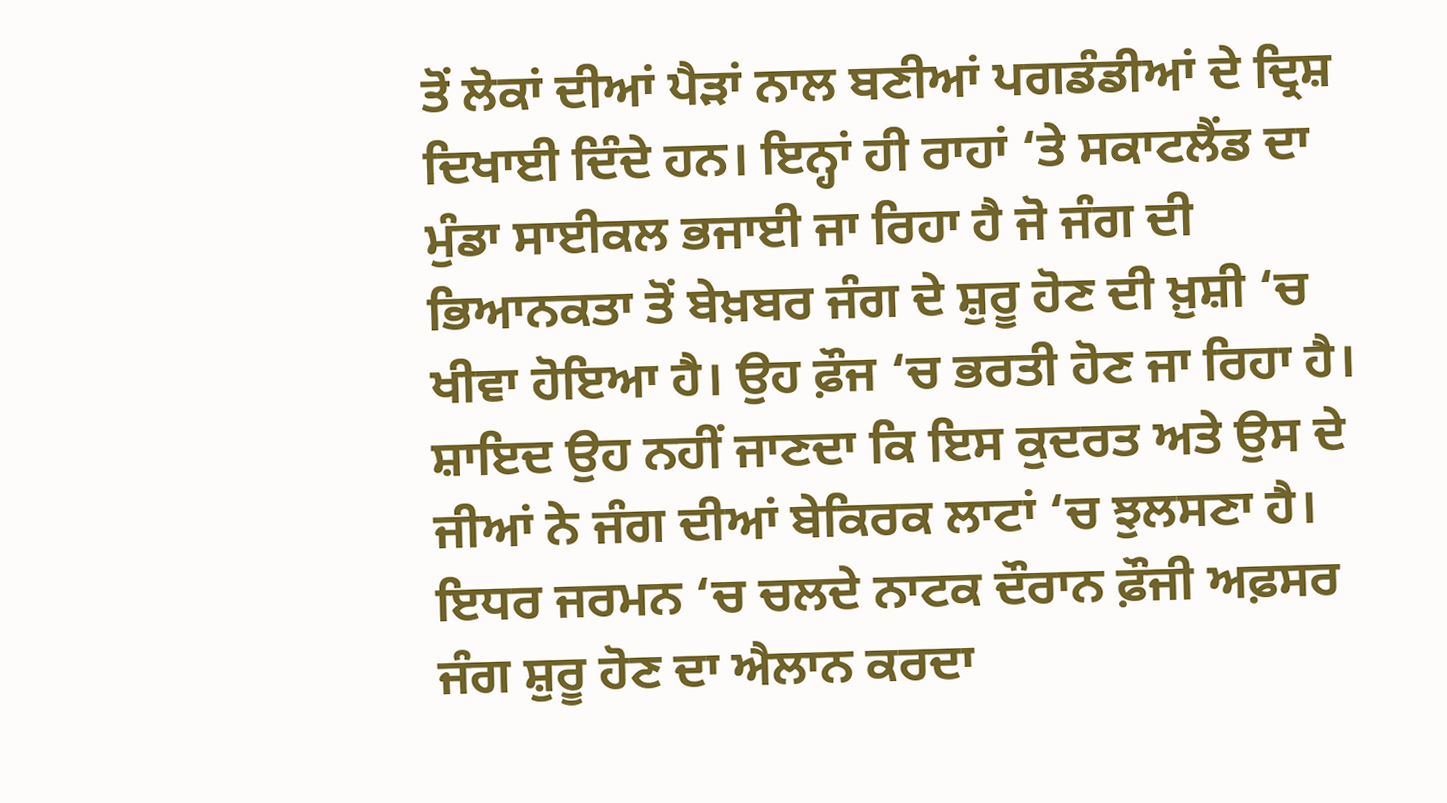ਤੋਂ ਲੋਕਾਂ ਦੀਆਂ ਪੈੜਾਂ ਨਾਲ ਬਣੀਆਂ ਪਗਡੰਡੀਆਂ ਦੇ ਦ੍ਰਿਸ਼ ਦਿਖਾਈ ਦਿੰਦੇ ਹਨ। ਇਨ੍ਹਾਂ ਹੀ ਰਾਹਾਂ ‘ਤੇ ਸਕਾਟਲੈਂਡ ਦਾ ਮੁੰਡਾ ਸਾਈਕਲ ਭਜਾਈ ਜਾ ਰਿਹਾ ਹੈ ਜੋ ਜੰਗ ਦੀ ਭਿਆਨਕਤਾ ਤੋਂ ਬੇਖ਼ਬਰ ਜੰਗ ਦੇ ਸ਼ੁਰੂ ਹੋਣ ਦੀ ਖ਼ੁਸ਼ੀ ‘ਚ ਖੀਵਾ ਹੋਇਆ ਹੈ। ਉਹ ਫ਼ੌਜ ‘ਚ ਭਰਤੀ ਹੋਣ ਜਾ ਰਿਹਾ ਹੈ। ਸ਼ਾਇਦ ਉਹ ਨਹੀਂ ਜਾਣਦਾ ਕਿ ਇਸ ਕੁਦਰਤ ਅਤੇ ਉਸ ਦੇ ਜੀਆਂ ਨੇ ਜੰਗ ਦੀਆਂ ਬੇਕਿਰਕ ਲਾਟਾਂ ‘ਚ ਝੁਲਸਣਾ ਹੈ। ਇਧਰ ਜਰਮਨ ‘ਚ ਚਲਦੇ ਨਾਟਕ ਦੌਰਾਨ ਫ਼ੌਜੀ ਅਫ਼ਸਰ ਜੰਗ ਸ਼ੁਰੂ ਹੋਣ ਦਾ ਐਲਾਨ ਕਰਦਾ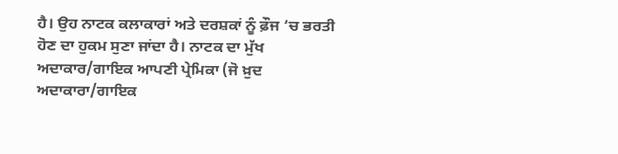ਹੈ। ਉਹ ਨਾਟਕ ਕਲਾਕਾਰਾਂ ਅਤੇ ਦਰਸ਼ਕਾਂ ਨੂੰ ਫ਼ੌਜ ‘ਚ ਭਰਤੀ ਹੋਣ ਦਾ ਹੁਕਮ ਸੁਣਾ ਜਾਂਦਾ ਹੈ। ਨਾਟਕ ਦਾ ਮੁੱਖ ਅਦਾਕਾਰ/ਗਾਇਕ ਆਪਣੀ ਪ੍ਰੇਮਿਕਾ (ਜੋ ਖ਼ੁਦ ਅਦਾਕਾਰਾ/ਗਾਇਕ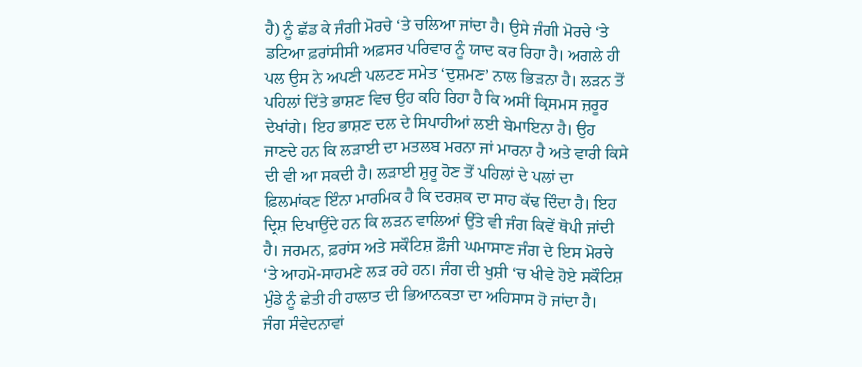ਹੈ) ਨੂੰ ਛੱਡ ਕੇ ਜੰਗੀ ਮੋਰਚੇ ‘ਤੇ ਚਲਿਆ ਜਾਂਦਾ ਹੈ। ਉਸੇ ਜੰਗੀ ਮੋਰਚੇ ‘ਤੇ ਡਟਿਆ ਫ਼ਰਾਂਸੀਸੀ ਅਫ਼ਸਰ ਪਰਿਵਾਰ ਨੂੰ ਯਾਦ ਕਰ ਰਿਹਾ ਹੈ। ਅਗਲੇ ਹੀ ਪਲ ਉਸ ਨੇ ਅਪਣੀ ਪਲਟਣ ਸਮੇਤ ‘ਦੁਸ਼ਮਣ’ ਨਾਲ ਭਿੜਨਾ ਹੈ। ਲੜਨ ਤੋਂ ਪਹਿਲਾਂ ਦਿੱਤੇ ਭਾਸ਼ਣ ਵਿਚ ਉਹ ਕਹਿ ਰਿਹਾ ਹੈ ਕਿ ਅਸੀਂ ਕ੍ਰਿਸਮਸ ਜ਼ਰੂਰ ਦੇਖਾਂਗੇ। ਇਹ ਭਾਸ਼ਣ ਦਲ ਦੇ ਸਿਪਾਹੀਆਂ ਲਈ ਬੇਮਾਇਨਾ ਹੈ। ਉਹ ਜਾਣਦੇ ਹਨ ਕਿ ਲੜਾਈ ਦਾ ਮਤਲਬ ਮਰਨਾ ਜਾਂ ਮਾਰਨਾ ਹੈ ਅਤੇ ਵਾਰੀ ਕਿਸੇ ਦੀ ਵੀ ਆ ਸਕਦੀ ਹੈ। ਲੜਾਈ ਸ਼ੁਰੂ ਹੋਣ ਤੋਂ ਪਹਿਲਾਂ ਦੇ ਪਲਾਂ ਦਾ ਫ਼ਿਲਮਾਂਕਣ ਇੰਨਾ ਮਾਰਮਿਕ ਹੈ ਕਿ ਦਰਸ਼ਕ ਦਾ ਸਾਹ ਕੱਢ ਦਿੰਦਾ ਹੈ। ਇਹ ਦ੍ਰਿਸ਼ ਦਿਖਾਉਂਦੇ ਹਨ ਕਿ ਲੜਨ ਵਾਲਿਆਂ ਉੱਤੇ ਵੀ ਜੰਗ ਕਿਵੇਂ ਥੋਪੀ ਜਾਂਦੀ ਹੈ। ਜਰਮਨ, ਫ਼ਰਾਂਸ ਅਤੇ ਸਕੌਟਿਸ਼ ਫ਼ੌਜੀ ਘਮਾਸਾਣ ਜੰਗ ਦੇ ਇਸ ਮੋਰਚੇ ‘ਤੇ ਆਹਮੋ-ਸਾਹਮਣੇ ਲੜ ਰਹੇ ਹਨ। ਜੰਗ ਦੀ ਖੁਸ਼ੀ ‘ਚ ਖੀਵੇ ਹੋਏ ਸਕੌਟਿਸ਼ ਮੁੰਡੇ ਨੂੰ ਛੇਤੀ ਹੀ ਹਾਲਾਤ ਦੀ ਭਿਆਨਕਤਾ ਦਾ ਅਹਿਸਾਸ ਹੋ ਜਾਂਦਾ ਹੈ।
ਜੰਗ ਸੰਵੇਦਨਾਵਾਂ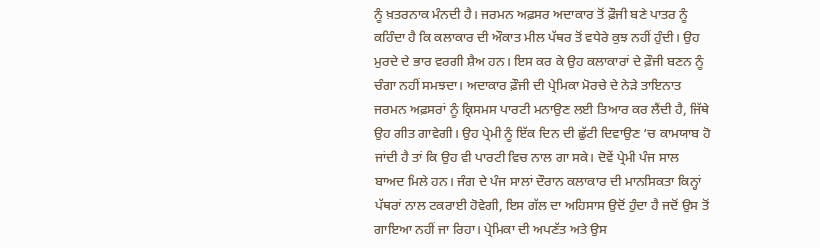ਨੂੰ ਖ਼ਤਰਨਾਕ ਮੰਨਦੀ ਹੈ। ਜਰਮਨ ਅਫ਼ਸਰ ਅਦਾਕਾਰ ਤੋਂ ਫ਼ੌਜੀ ਬਣੇ ਪਾਤਰ ਨੂੰ ਕਹਿੰਦਾ ਹੈ ਕਿ ਕਲਾਕਾਰ ਦੀ ਔਕਾਤ ਮੀਲ ਪੱਥਰ ਤੋਂ ਵਧੇਰੇ ਕੁਝ ਨਹੀਂ ਹੁੰਦੀ। ਉਹ ਮੁਰਦੇ ਦੇ ਭਾਰ ਵਰਗੀ ਸ਼ੈਅ ਹਨ। ਇਸ ਕਰ ਕੇ ਉਹ ਕਲਾਕਾਰਾਂ ਦੇ ਫ਼ੌਜੀ ਬਣਨ ਨੂੰ ਚੰਗਾ ਨਹੀਂ ਸਮਝਦਾ। ਅਦਾਕਾਰ ਫ਼ੌਜੀ ਦੀ ਪ੍ਰੇਮਿਕਾ ਮੋਰਚੇ ਦੇ ਨੇੜੇ ਤਾਇਨਾਤ ਜਰਮਨ ਅਫ਼ਸਰਾਂ ਨੂੰ ਕ੍ਰਿਸਮਸ ਪਾਰਟੀ ਮਨਾਉਣ ਲਈ ਤਿਆਰ ਕਰ ਲੈਂਦੀ ਹੈ, ਜਿੱਥੇ ਉਹ ਗੀਤ ਗਾਵੇਗੀ। ਉਹ ਪ੍ਰੇਮੀ ਨੂੰ ਇੱਕ ਦਿਨ ਦੀ ਛੁੱਟੀ ਦਿਵਾਉਣ ‘ਚ ਕਾਮਯਾਬ ਹੋ ਜਾਂਦੀ ਹੈ ਤਾਂ ਕਿ ਉਹ ਵੀ ਪਾਰਟੀ ਵਿਚ ਨਾਲ ਗਾ ਸਕੇ। ਦੋਵੇਂ ਪ੍ਰੇਮੀ ਪੰਜ ਸਾਲ ਬਾਅਦ ਮਿਲੇ ਹਨ। ਜੰਗ ਦੇ ਪੰਜ ਸਾਲਾਂ ਦੌਰਾਨ ਕਲਾਕਾਰ ਦੀ ਮਾਨਸਿਕਤਾ ਕਿਨ੍ਹਾਂ ਪੱਥਰਾਂ ਨਾਲ ਟਕਰਾਈ ਹੋਵੇਗੀ, ਇਸ ਗੱਲ ਦਾ ਅਹਿਸਾਸ ਉਦੋਂ ਹੁੰਦਾ ਹੈ ਜਦੋਂ ਉਸ ਤੋਂ ਗਾਇਆ ਨਹੀਂ ਜਾ ਰਿਹਾ। ਪ੍ਰੇਮਿਕਾ ਦੀ ਅਪਣੱਤ ਅਤੇ ਉਸ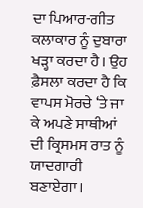ਦਾ ਪਿਆਰ-ਗੀਤ ਕਲਾਕਾਰ ਨੂੰ ਦੁਬਾਰਾ ਖੜ੍ਹਾ ਕਰਦਾ ਹੈ। ਉਹ ਫ਼ੈਸਲਾ ਕਰਦਾ ਹੈ ਕਿ ਵਾਪਸ ਮੋਰਚੇ ‘ਤੇ ਜਾ ਕੇ ਅਪਣੇ ਸਾਥੀਆਂ ਦੀ ਕ੍ਰਿਸਮਸ ਰਾਤ ਨੂੰ ਯਾਦਗਾਰੀ ਬਣਾਏਗਾ।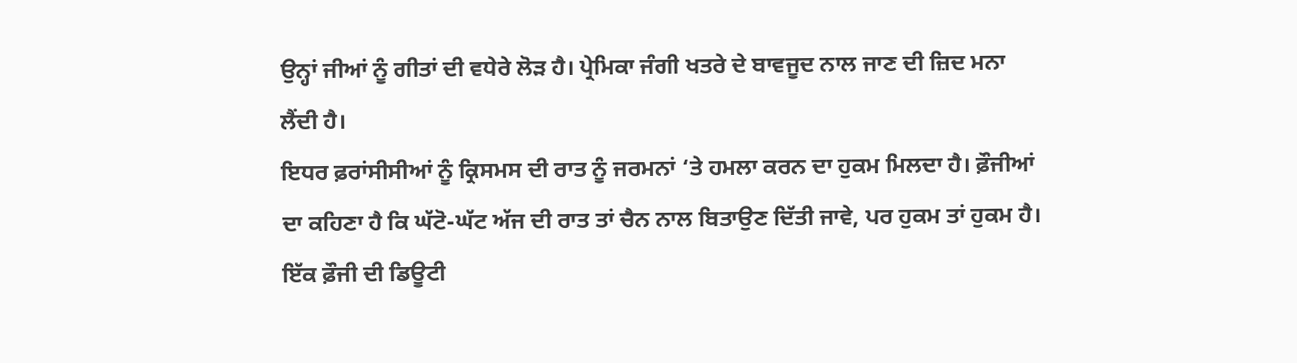ਉਨ੍ਹਾਂ ਜੀਆਂ ਨੂੰ ਗੀਤਾਂ ਦੀ ਵਧੇਰੇ ਲੋੜ ਹੈ। ਪ੍ਰੇਮਿਕਾ ਜੰਗੀ ਖਤਰੇ ਦੇ ਬਾਵਜੂਦ ਨਾਲ ਜਾਣ ਦੀ ਜ਼ਿਦ ਮਨਾ ਲੈਂਦੀ ਹੈ।
ਇਧਰ ਫ਼ਰਾਂਸੀਸੀਆਂ ਨੂੰ ਕ੍ਰਿਸਮਸ ਦੀ ਰਾਤ ਨੂੰ ਜਰਮਨਾਂ ‘ਤੇ ਹਮਲਾ ਕਰਨ ਦਾ ਹੁਕਮ ਮਿਲਦਾ ਹੈ। ਫ਼ੌਜੀਆਂ ਦਾ ਕਹਿਣਾ ਹੈ ਕਿ ਘੱਟੋ-ਘੱਟ ਅੱਜ ਦੀ ਰਾਤ ਤਾਂ ਚੈਨ ਨਾਲ ਬਿਤਾਉਣ ਦਿੱਤੀ ਜਾਵੇ, ਪਰ ਹੁਕਮ ਤਾਂ ਹੁਕਮ ਹੈ। ਇੱਕ ਫ਼ੌਜੀ ਦੀ ਡਿਊਟੀ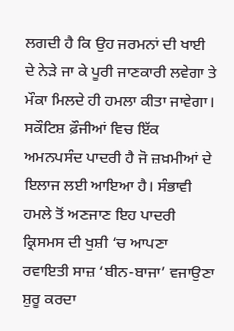ਲਗਦੀ ਹੈ ਕਿ ਉਹ ਜਰਮਨਾਂ ਦੀ ਖਾਈ ਦੇ ਨੇੜੇ ਜਾ ਕੇ ਪੂਰੀ ਜਾਣਕਾਰੀ ਲਵੇਗਾ ਤੇ ਮੌਕਾ ਮਿਲਦੇ ਹੀ ਹਮਲਾ ਕੀਤਾ ਜਾਵੇਗਾ। ਸਕੌਟਿਸ਼ ਫ਼ੌਜੀਆਂ ਵਿਚ ਇੱਕ ਅਮਨਪਸੰਦ ਪਾਦਰੀ ਹੈ ਜੋ ਜ਼ਖ਼ਮੀਆਂ ਦੇ ਇਲਾਜ ਲਈ ਆਇਆ ਹੈ। ਸੰਭਾਵੀ ਹਮਲੇ ਤੋਂ ਅਣਜਾਣ ਇਹ ਪਾਦਰੀ ਕ੍ਰਿਸਮਸ ਦੀ ਖੁਸ਼ੀ ‘ਚ ਆਪਣਾ ਰਵਾਇਤੀ ਸਾਜ਼ ‘ਬੀਨ-ਬਾਜਾ’ ਵਜਾਉਣਾ ਸ਼ੁਰੂ ਕਰਦਾ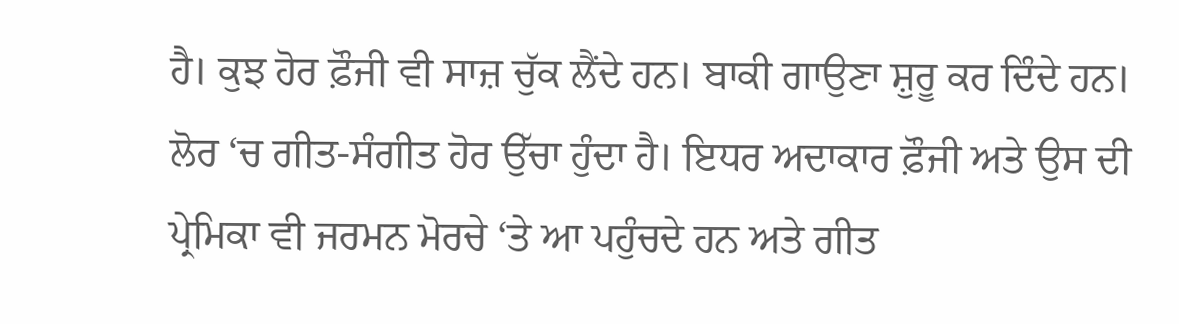ਹੈ। ਕੁਝ ਹੋਰ ਫ਼ੌਜੀ ਵੀ ਸਾਜ਼ ਚੁੱਕ ਲੈਂਦੇ ਹਨ। ਬਾਕੀ ਗਾਉਣਾ ਸ਼ੁਰੂ ਕਰ ਦਿੰਦੇ ਹਨ। ਲੋਰ ‘ਚ ਗੀਤ-ਸੰਗੀਤ ਹੋਰ ਉੱਚਾ ਹੁੰਦਾ ਹੈ। ਇਧਰ ਅਦਾਕਾਰ ਫ਼ੌਜੀ ਅਤੇ ਉਸ ਦੀ ਪ੍ਰੇਮਿਕਾ ਵੀ ਜਰਮਨ ਮੋਰਚੇ ‘ਤੇ ਆ ਪਹੁੰਚਦੇ ਹਨ ਅਤੇ ਗੀਤ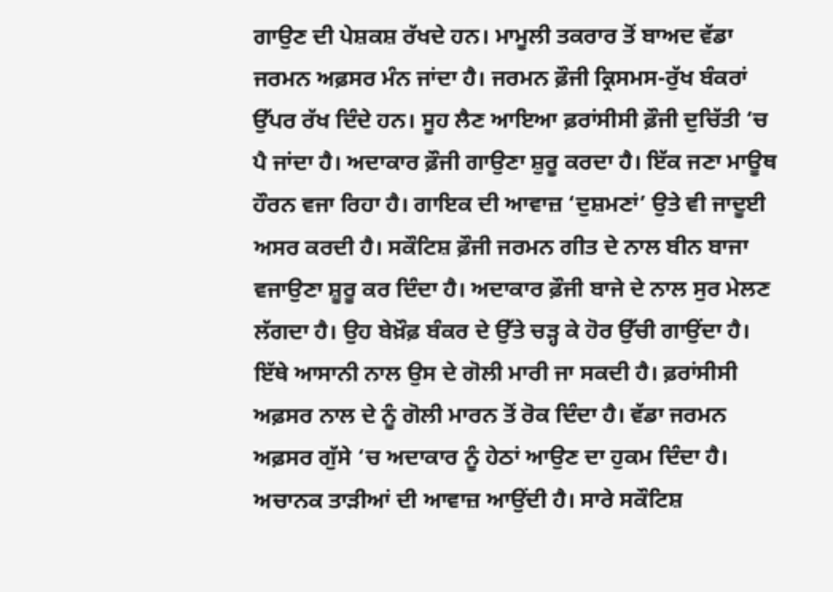ਗਾਉਣ ਦੀ ਪੇਸ਼ਕਸ਼ ਰੱਖਦੇ ਹਨ। ਮਾਮੂਲੀ ਤਕਰਾਰ ਤੋਂ ਬਾਅਦ ਵੱਡਾ ਜਰਮਨ ਅਫ਼ਸਰ ਮੰਨ ਜਾਂਦਾ ਹੈ। ਜਰਮਨ ਫ਼ੌਜੀ ਕ੍ਰਿਸਮਸ-ਰੁੱਖ ਬੰਕਰਾਂ ਉੱਪਰ ਰੱਖ ਦਿੰਦੇ ਹਨ। ਸੂਹ ਲੈਣ ਆਇਆ ਫ਼ਰਾਂਸੀਸੀ ਫ਼ੌਜੀ ਦੁਚਿੱਤੀ ‘ਚ ਪੈ ਜਾਂਦਾ ਹੈ। ਅਦਾਕਾਰ ਫ਼ੌਜੀ ਗਾਉਣਾ ਸ਼ੁਰੂ ਕਰਦਾ ਹੈ। ਇੱਕ ਜਣਾ ਮਾਊਥ ਹੌਰਨ ਵਜਾ ਰਿਹਾ ਹੈ। ਗਾਇਕ ਦੀ ਆਵਾਜ਼ ‘ਦੁਸ਼ਮਣਾਂ’ ਉਤੇ ਵੀ ਜਾਦੂਈ ਅਸਰ ਕਰਦੀ ਹੈ। ਸਕੌਟਿਸ਼ ਫ਼ੌਜੀ ਜਰਮਨ ਗੀਤ ਦੇ ਨਾਲ ਬੀਨ ਬਾਜਾ ਵਜਾਉਣਾ ਸ਼ੂਰੂ ਕਰ ਦਿੰਦਾ ਹੈ। ਅਦਾਕਾਰ ਫ਼ੌਜੀ ਬਾਜੇ ਦੇ ਨਾਲ ਸੁਰ ਮੇਲਣ ਲੱਗਦਾ ਹੈ। ਉਹ ਬੇਖ਼ੌਫ਼ ਬੰਕਰ ਦੇ ਉੱਤੇ ਚੜ੍ਹ ਕੇ ਹੋਰ ਉੱਚੀ ਗਾਉਂਦਾ ਹੈ। ਇੱਥੇ ਆਸਾਨੀ ਨਾਲ ਉਸ ਦੇ ਗੋਲੀ ਮਾਰੀ ਜਾ ਸਕਦੀ ਹੈ। ਫ਼ਰਾਂਸੀਸੀ ਅਫ਼ਸਰ ਨਾਲ ਦੇ ਨੂੰ ਗੋਲੀ ਮਾਰਨ ਤੋਂ ਰੋਕ ਦਿੰਦਾ ਹੈ। ਵੱਡਾ ਜਰਮਨ ਅਫ਼ਸਰ ਗੁੱਸੇ ‘ਚ ਅਦਾਕਾਰ ਨੂੰ ਹੇਠਾਂ ਆਉਣ ਦਾ ਹੁਕਮ ਦਿੰਦਾ ਹੈ। ਅਚਾਨਕ ਤਾੜੀਆਂ ਦੀ ਆਵਾਜ਼ ਆਉਂਦੀ ਹੈ। ਸਾਰੇ ਸਕੌਟਿਸ਼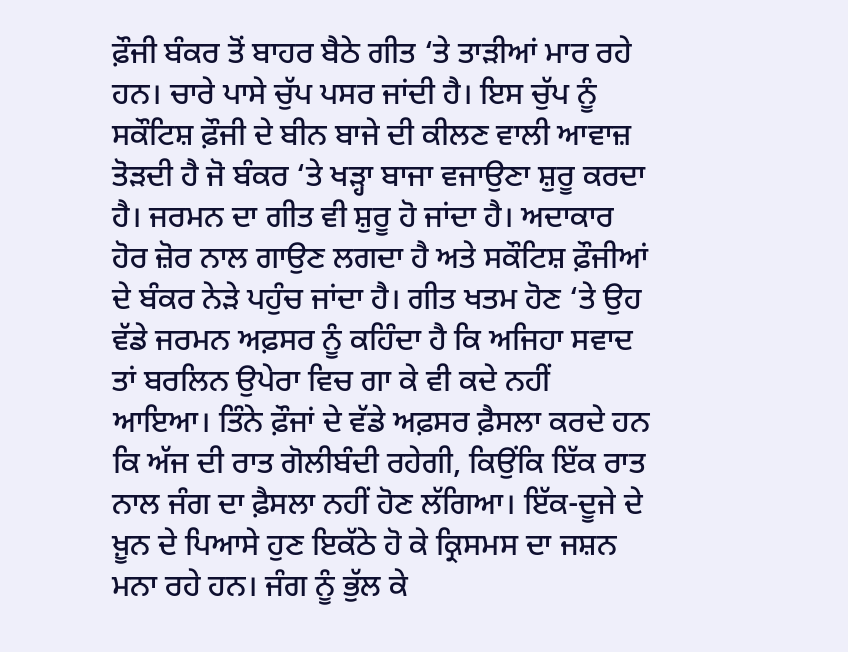ਫ਼ੌਜੀ ਬੰਕਰ ਤੋਂ ਬਾਹਰ ਬੈਠੇ ਗੀਤ ‘ਤੇ ਤਾੜੀਆਂ ਮਾਰ ਰਹੇ ਹਨ। ਚਾਰੇ ਪਾਸੇ ਚੁੱਪ ਪਸਰ ਜਾਂਦੀ ਹੈ। ਇਸ ਚੁੱਪ ਨੂੰ ਸਕੌਟਿਸ਼ ਫ਼ੌਜੀ ਦੇ ਬੀਨ ਬਾਜੇ ਦੀ ਕੀਲਣ ਵਾਲੀ ਆਵਾਜ਼ ਤੋੜਦੀ ਹੈ ਜੋ ਬੰਕਰ ‘ਤੇ ਖੜ੍ਹਾ ਬਾਜਾ ਵਜਾਉਣਾ ਸ਼ੁਰੂ ਕਰਦਾ ਹੈ। ਜਰਮਨ ਦਾ ਗੀਤ ਵੀ ਸ਼ੁਰੂ ਹੋ ਜਾਂਦਾ ਹੈ। ਅਦਾਕਾਰ ਹੋਰ ਜ਼ੋਰ ਨਾਲ ਗਾਉਣ ਲਗਦਾ ਹੈ ਅਤੇ ਸਕੌਟਿਸ਼ ਫ਼ੌਜੀਆਂ ਦੇ ਬੰਕਰ ਨੇੜੇ ਪਹੁੰਚ ਜਾਂਦਾ ਹੈ। ਗੀਤ ਖਤਮ ਹੋਣ ‘ਤੇ ਉਹ ਵੱਡੇ ਜਰਮਨ ਅਫ਼ਸਰ ਨੂੰ ਕਹਿੰਦਾ ਹੈ ਕਿ ਅਜਿਹਾ ਸਵਾਦ ਤਾਂ ਬਰਲਿਨ ਉਪੇਰਾ ਵਿਚ ਗਾ ਕੇ ਵੀ ਕਦੇ ਨਹੀਂ ਆਇਆ। ਤਿੰਨੇ ਫ਼ੌਜਾਂ ਦੇ ਵੱਡੇ ਅਫ਼ਸਰ ਫ਼ੈਸਲਾ ਕਰਦੇ ਹਨ ਕਿ ਅੱਜ ਦੀ ਰਾਤ ਗੋਲੀਬੰਦੀ ਰਹੇਗੀ, ਕਿਉਂਕਿ ਇੱਕ ਰਾਤ ਨਾਲ ਜੰਗ ਦਾ ਫ਼ੈਸਲਾ ਨਹੀਂ ਹੋਣ ਲੱਗਿਆ। ਇੱਕ-ਦੂਜੇ ਦੇ ਖ਼ੂਨ ਦੇ ਪਿਆਸੇ ਹੁਣ ਇਕੱਠੇ ਹੋ ਕੇ ਕ੍ਰਿਸਮਸ ਦਾ ਜਸ਼ਨ ਮਨਾ ਰਹੇ ਹਨ। ਜੰਗ ਨੂੰ ਭੁੱਲ ਕੇ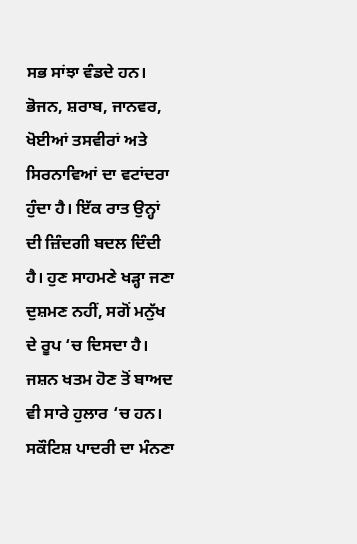ਸਭ ਸਾਂਝਾ ਵੰਡਦੇ ਹਨ। ਭੋਜਨ, ਸ਼ਰਾਬ, ਜਾਨਵਰ, ਖੋਈਆਂ ਤਸਵੀਰਾਂ ਅਤੇ ਸਿਰਨਾਵਿਆਂ ਦਾ ਵਟਾਂਦਰਾ ਹੁੰਦਾ ਹੈ। ਇੱਕ ਰਾਤ ਉਨ੍ਹਾਂ ਦੀ ਜ਼ਿੰਦਗੀ ਬਦਲ ਦਿੰਦੀ ਹੈ। ਹੁਣ ਸਾਹਮਣੇ ਖੜ੍ਹਾ ਜਣਾ ਦੁਸ਼ਮਣ ਨਹੀਂ, ਸਗੋਂ ਮਨੁੱਖ ਦੇ ਰੂਪ ‘ਚ ਦਿਸਦਾ ਹੈ। ਜਸ਼ਨ ਖਤਮ ਹੋਣ ਤੋਂ ਬਾਅਦ ਵੀ ਸਾਰੇ ਹੁਲਾਰ ‘ਚ ਹਨ। ਸਕੌਟਿਸ਼ ਪਾਦਰੀ ਦਾ ਮੰਨਣਾ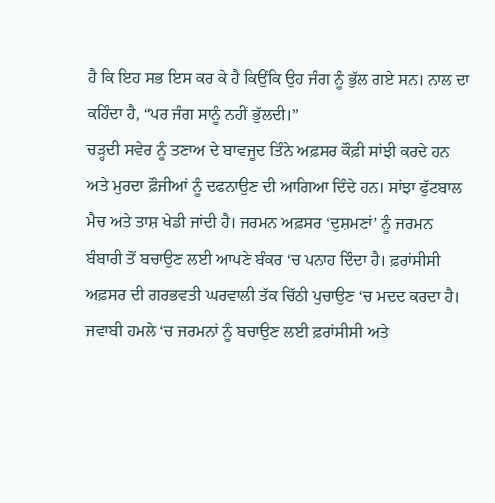ਹੈ ਕਿ ਇਹ ਸਭ ਇਸ ਕਰ ਕੇ ਹੈ ਕਿਉਂਕਿ ਉਹ ਜੰਗ ਨੂੰ ਭੁੱਲ ਗਏ ਸਨ। ਨਾਲ ਦਾ ਕਹਿੰਦਾ ਹੈ, “ਪਰ ਜੰਗ ਸਾਨੂੰ ਨਹੀਂ ਭੁੱਲਦੀ।”
ਚੜ੍ਹਦੀ ਸਵੇਰ ਨੂੰ ਤਣਾਅ ਦੇ ਬਾਵਜੂਦ ਤਿੰਨੇ ਅਫ਼ਸਰ ਕੌਫ਼ੀ ਸਾਂਝੀ ਕਰਦੇ ਹਨ ਅਤੇ ਮੁਰਦਾ ਫ਼ੌਜੀਆਂ ਨੂੰ ਦਫਨਾਉਣ ਦੀ ਆਗਿਆ ਦਿੰਦੇ ਹਨ। ਸਾਂਝਾ ਫੁੱਟਬਾਲ ਮੈਚ ਅਤੇ ਤਾਸ਼ ਖੇਡੀ ਜਾਂਦੀ ਹੈ। ਜਰਮਨ ਅਫ਼ਸਰ ‘ਦੁਸ਼ਮਣਾਂ’ ਨੂੰ ਜਰਮਨ ਬੰਬਾਰੀ ਤੋਂ ਬਚਾਉਣ ਲਈ ਆਪਣੇ ਬੰਕਰ ‘ਚ ਪਨਾਹ ਦਿੰਦਾ ਹੈ। ਫ਼ਰਾਂਸੀਸੀ ਅਫ਼ਸਰ ਦੀ ਗਰਭਵਤੀ ਘਰਵਾਲੀ ਤੱਕ ਚਿੱਠੀ ਪੁਚਾਉਣ ‘ਚ ਮਦਦ ਕਰਦਾ ਹੈ। ਜਵਾਬੀ ਹਮਲੇ ‘ਚ ਜਰਮਨਾਂ ਨੂੰ ਬਚਾਉਣ ਲਈ ਫ਼ਰਾਂਸੀਸੀ ਅਤੇ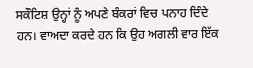ਸਕੌਟਿਸ਼ ਉਨ੍ਹਾਂ ਨੂੰ ਅਪਣੇ ਬੰਕਰਾਂ ਵਿਚ ਪਨਾਹ ਦਿੰਦੇ ਹਨ। ਵਾਅਦਾ ਕਰਦੇ ਹਨ ਕਿ ਉਹ ਅਗਲੀ ਵਾਰ ਇੱਕ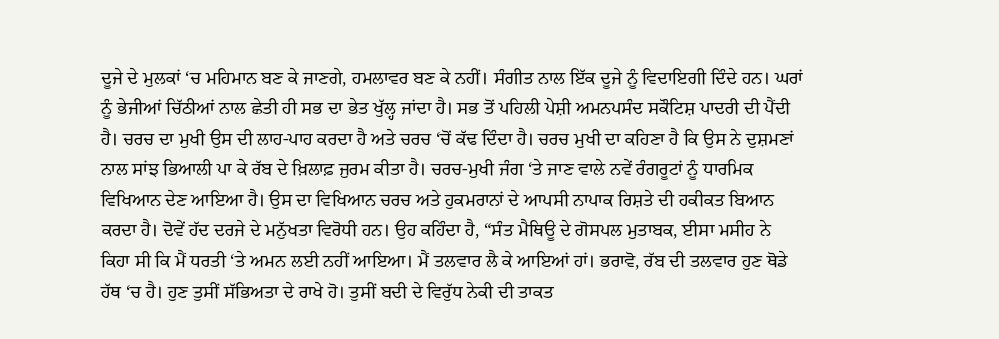ਦੂਜੇ ਦੇ ਮੁਲਕਾਂ ‘ਚ ਮਹਿਮਾਨ ਬਣ ਕੇ ਜਾਣਗੇ, ਹਮਲਾਵਰ ਬਣ ਕੇ ਨਹੀਂ। ਸੰਗੀਤ ਨਾਲ ਇੱਕ ਦੂਜੇ ਨੂੰ ਵਿਦਾਇਗੀ ਦਿੰਦੇ ਹਨ। ਘਰਾਂ ਨੂੰ ਭੇਜੀਆਂ ਚਿੱਠੀਆਂ ਨਾਲ ਛੇਤੀ ਹੀ ਸਭ ਦਾ ਭੇਤ ਖੁੱਲ੍ਹ ਜਾਂਦਾ ਹੈ। ਸਭ ਤੋਂ ਪਹਿਲੀ ਪੇਸ਼ੀ ਅਮਨਪਸੰਦ ਸਕੌਟਿਸ਼ ਪਾਦਰੀ ਦੀ ਪੈਂਦੀ ਹੈ। ਚਰਚ ਦਾ ਮੁਖੀ ਉਸ ਦੀ ਲਾਹ-ਪਾਹ ਕਰਦਾ ਹੈ ਅਤੇ ਚਰਚ ‘ਚੋਂ ਕੱਢ ਦਿੰਦਾ ਹੈ। ਚਰਚ ਮੁਖੀ ਦਾ ਕਹਿਣਾ ਹੈ ਕਿ ਉਸ ਨੇ ਦੁਸ਼ਮਣਾਂ ਨਾਲ ਸਾਂਝ ਭਿਆਲੀ ਪਾ ਕੇ ਰੱਬ ਦੇ ਖ਼ਿਲਾਫ਼ ਜੁਰਮ ਕੀਤਾ ਹੈ। ਚਰਚ-ਮੁਖੀ ਜੰਗ ‘ਤੇ ਜਾਣ ਵਾਲੇ ਨਵੇਂ ਰੰਗਰੂਟਾਂ ਨੂੰ ਧਾਰਮਿਕ ਵਿਖਿਆਨ ਦੇਣ ਆਇਆ ਹੈ। ਉਸ ਦਾ ਵਿਖਿਆਨ ਚਰਚ ਅਤੇ ਹੁਕਮਰਾਨਾਂ ਦੇ ਆਪਸੀ ਨਾਪਾਕ ਰਿਸ਼ਤੇ ਦੀ ਹਕੀਕਤ ਬਿਆਨ ਕਰਦਾ ਹੈ। ਦੋਵੇਂ ਹੱਦ ਦਰਜੇ ਦੇ ਮਨੁੱਖਤਾ ਵਿਰੋਧੀ ਹਨ। ਉਹ ਕਹਿੰਦਾ ਹੈ, “ਸੰਤ ਮੈਥਿਊ ਦੇ ਗੋਸਪਲ ਮੁਤਾਬਕ, ਈਸਾ ਮਸੀਹ ਨੇ ਕਿਹਾ ਸੀ ਕਿ ਮੈਂ ਧਰਤੀ ‘ਤੇ ਅਮਨ ਲਈ ਨਹੀਂ ਆਇਆ। ਮੈਂ ਤਲਵਾਰ ਲੈ ਕੇ ਆਇਆਂ ਹਾਂ। ਭਰਾਵੋ, ਰੱਬ ਦੀ ਤਲਵਾਰ ਹੁਣ ਥੋਡੇ ਹੱਥ ‘ਚ ਹੈ। ਹੁਣ ਤੁਸੀਂ ਸੱਭਿਅਤਾ ਦੇ ਰਾਖੇ ਹੋ। ਤੁਸੀਂ ਬਦੀ ਦੇ ਵਿਰੁੱਧ ਨੇਕੀ ਦੀ ਤਾਕਤ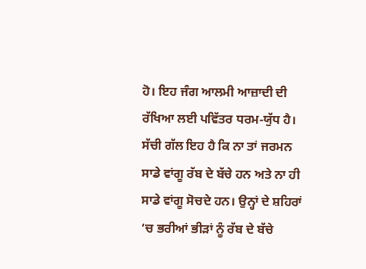ਹੋ। ਇਹ ਜੰਗ ਆਲਮੀ ਆਜ਼ਾਦੀ ਦੀ ਰੱਖਿਆ ਲਈ ਪਵਿੱਤਰ ਧਰਮ-ਯੁੱਧ ਹੈ। ਸੱਚੀ ਗੱਲ ਇਹ ਹੈ ਕਿ ਨਾ ਤਾਂ ਜਰਮਨ ਸਾਡੇ ਵਾਂਗੂ ਰੱਬ ਦੇ ਬੱਚੇ ਹਨ ਅਤੇ ਨਾ ਹੀ ਸਾਡੇ ਵਾਂਗੂ ਸੋਚਦੇ ਹਨ। ਉਨ੍ਹਾਂ ਦੇ ਸ਼ਹਿਰਾਂ ‘ਚ ਭਰੀਆਂ ਭੀੜਾਂ ਨੂੰ ਰੱਬ ਦੇ ਬੱਚੇ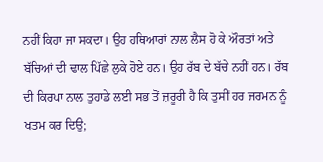ਨਹੀਂ ਕਿਹਾ ਜਾ ਸਕਦਾ। ਉਹ ਹਥਿਆਰਾਂ ਨਾਲ ਲੈਸ ਹੋ ਕੇ ਔਰਤਾਂ ਅਤੇ ਬੱਚਿਆਂ ਦੀ ਢਾਲ ਪਿੱਛੇ ਲੁਕੇ ਹੋਏ ਹਨ। ਉਹ ਰੱਬ ਦੇ ਬੱਚੇ ਨਹੀਂ ਹਨ। ਰੱਬ ਦੀ ਕਿਰਪਾ ਨਾਲ ਤੁਹਾਡੇ ਲਈ ਸਭ ਤੋਂ ਜ਼ਰੂਰੀ ਹੈ ਕਿ ਤੁਸੀਂ ਹਰ ਜਰਮਨ ਨੂੰ ਖਤਮ ਕਰ ਦਿਉ;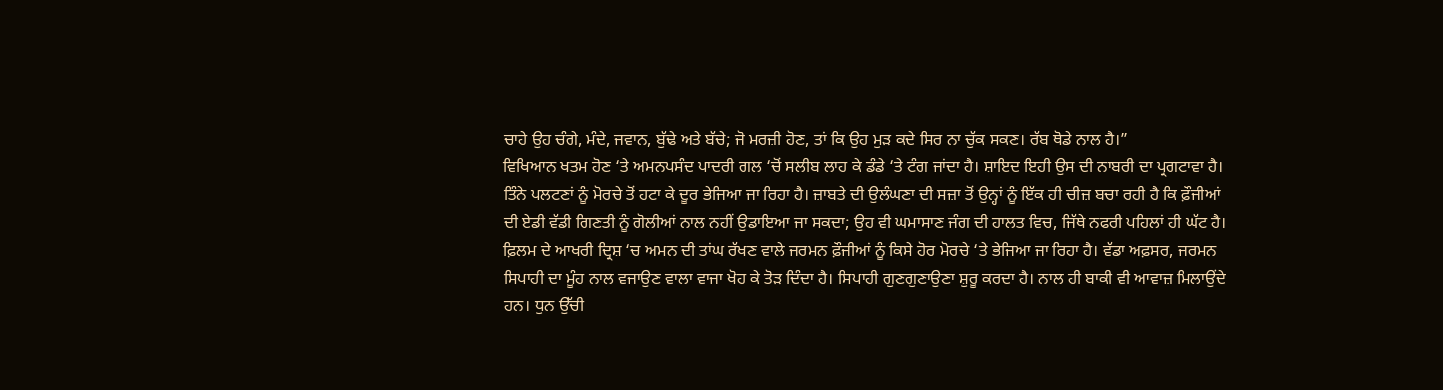ਚਾਹੇ ਉਹ ਚੰਗੇ, ਮੰਦੇ, ਜਵਾਨ, ਬੁੱਢੇ ਅਤੇ ਬੱਚੇ; ਜੋ ਮਰਜ਼ੀ ਹੋਣ, ਤਾਂ ਕਿ ਉਹ ਮੁੜ ਕਦੇ ਸਿਰ ਨਾ ਚੁੱਕ ਸਕਣ। ਰੱਬ ਥੋਡੇ ਨਾਲ ਹੈ।”
ਵਿਖਿਆਨ ਖਤਮ ਹੋਣ ‘ਤੇ ਅਮਨਪਸੰਦ ਪਾਦਰੀ ਗਲ ‘ਚੋਂ ਸਲੀਬ ਲਾਹ ਕੇ ਡੰਡੇ ‘ਤੇ ਟੰਗ ਜਾਂਦਾ ਹੈ। ਸ਼ਾਇਦ ਇਹੀ ਉਸ ਦੀ ਨਾਬਰੀ ਦਾ ਪ੍ਰਗਟਾਵਾ ਹੈ। ਤਿੰਨੇ ਪਲਟਣਾਂ ਨੂੰ ਮੋਰਚੇ ਤੋਂ ਹਟਾ ਕੇ ਦੂਰ ਭੇਜਿਆ ਜਾ ਰਿਹਾ ਹੈ। ਜ਼ਾਬਤੇ ਦੀ ਉਲੰਘਣਾ ਦੀ ਸਜ਼ਾ ਤੋਂ ਉਨ੍ਹਾਂ ਨੂੰ ਇੱਕ ਹੀ ਚੀਜ਼ ਬਚਾ ਰਹੀ ਹੈ ਕਿ ਫ਼ੌਜੀਆਂ ਦੀ ਏਡੀ ਵੱਡੀ ਗਿਣਤੀ ਨੂੰ ਗੋਲੀਆਂ ਨਾਲ ਨਹੀਂ ਉਡਾਇਆ ਜਾ ਸਕਦਾ; ਉਹ ਵੀ ਘਮਾਸਾਣ ਜੰਗ ਦੀ ਹਾਲਤ ਵਿਚ, ਜਿੱਥੇ ਨਫਰੀ ਪਹਿਲਾਂ ਹੀ ਘੱਟ ਹੈ।
ਫ਼ਿਲਮ ਦੇ ਆਖਰੀ ਦ੍ਰਿਸ਼ ‘ਚ ਅਮਨ ਦੀ ਤਾਂਘ ਰੱਖਣ ਵਾਲੇ ਜਰਮਨ ਫ਼ੌਜੀਆਂ ਨੂੰ ਕਿਸੇ ਹੋਰ ਮੋਰਚੇ ‘ਤੇ ਭੇਜਿਆ ਜਾ ਰਿਹਾ ਹੈ। ਵੱਡਾ ਅਫ਼ਸਰ, ਜਰਮਨ ਸਿਪਾਹੀ ਦਾ ਮੂੰਹ ਨਾਲ ਵਜਾਉਣ ਵਾਲਾ ਵਾਜਾ ਖੋਹ ਕੇ ਤੋੜ ਦਿੰਦਾ ਹੈ। ਸਿਪਾਹੀ ਗੁਣਗੁਣਾਉਣਾ ਸ਼ੁਰੂ ਕਰਦਾ ਹੈ। ਨਾਲ ਹੀ ਬਾਕੀ ਵੀ ਆਵਾਜ਼ ਮਿਲਾਉਂਦੇ ਹਨ। ਧੁਨ ਉੱਚੀ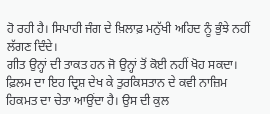ਹੋ ਰਹੀ ਹੈ। ਸਿਪਾਹੀ ਜੰਗ ਦੇ ਖ਼ਿਲਾਫ਼ ਮਨੁੱਖੀ ਅਹਿਦ ਨੂੰ ਭੁੰਝੇ ਨਹੀਂ ਲੱਗਣ ਦਿੰਦੇ।
ਗੀਤ ਉਨ੍ਹਾਂ ਦੀ ਤਾਕਤ ਹਨ ਜੋ ਉਨ੍ਹਾਂ ਤੋਂ ਕੋਈ ਨਹੀਂ ਖੋਹ ਸਕਦਾ। ਫ਼ਿਲਮ ਦਾ ਇਹ ਦ੍ਰਿਸ਼ ਦੇਖ ਕੇ ਤੁਰਕਿਸਤਾਨ ਦੇ ਕਵੀ ਨਾਜ਼ਿਮ ਹਿਕਮਤ ਦਾ ਚੇਤਾ ਆਉਂਦਾ ਹੈ। ਉਸ ਦੀ ਕੁਲ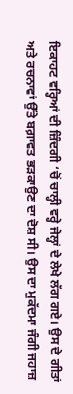ਇਕਾਹਟ ਵਰ੍ਹਿਆਂ ਦੀ ਜ਼ਿੰਦਗੀ ‘ਚੋਂ ਚਾਲ੍ਹੀ ਵਰ੍ਹੇ ਜੇਲ੍ਹਾਂ ਦੇ ਲੇਖੇ ਲੱਗ ਗਏ। ਉਸ ਦੇ ਗੀਤਾਂ ਅਤੇ ਰਚਨਾਵਾਂ ਉੱਤੇ ਬਗ਼ਾਵਤ ਭੜਕਾਉਣ ਦਾ ਦੋਸ਼ ਸੀ। ਉਸ ਦਾ ਮੁਕੱਦਮਾ ਜੰਗੀ ਜਹਾਜ਼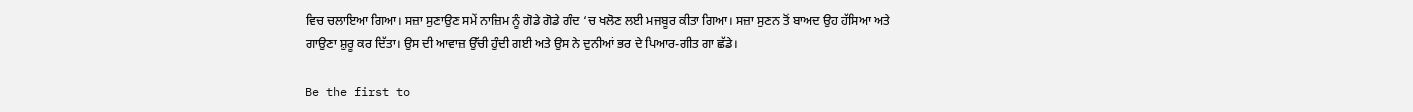ਵਿਚ ਚਲਾਇਆ ਗਿਆ। ਸਜ਼ਾ ਸੁਣਾਉਣ ਸਮੇਂ ਨਾਜ਼ਿਮ ਨੂੰ ਗੋਡੇ ਗੋਡੇ ਗੰਦ ‘ਚ ਖਲੋਣ ਲਈ ਮਜਬੂਰ ਕੀਤਾ ਗਿਆ। ਸਜ਼ਾ ਸੁਣਨ ਤੋਂ ਬਾਅਦ ਉਹ ਹੱਸਿਆ ਅਤੇ ਗਾਉਣਾ ਸ਼ੁਰੂ ਕਰ ਦਿੱਤਾ। ਉਸ ਦੀ ਆਵਾਜ਼ ਉੱਚੀ ਹੁੰਦੀ ਗਈ ਅਤੇ ਉਸ ਨੇ ਦੁਨੀਆਂ ਭਰ ਦੇ ਪਿਆਰ-ਗੀਤ ਗਾ ਛੱਡੇ।

Be the first to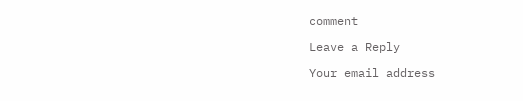comment

Leave a Reply

Your email address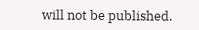will not be published.